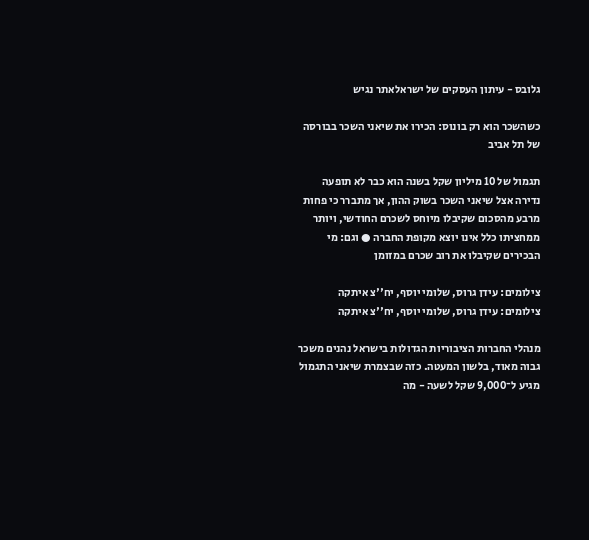גלובס - עיתון העסקים של ישראלאתר נגיש

כשהשכר הוא רק בונוס: הכירו את שיאני השכר בבורסה של תל אביב

תגמול של 10 מיליון שקל בשנה הוא כבר לא תופעה נדירה אצל שיאני השכר בשוק ההון, אך מתברר כי פחות מרבע מהסכום שקיבלו מיוחס לשכרם החודשי, ויותר ממחציתו כלל אינו יוצא מקופת החברה ● וגם: מי הבכירים שקיבלו את רוב שכרם במזומן

צילומים: עידן גרוס, שלומי יוסף, יח''צ איתקה
צילומים: עידן גרוס, שלומי יוסף, יח''צ איתקה

מנהלי החברות הציבוריות הגדולות בישראל נהנים משכר גבוה מאוד, בלשון המעטה. כזה שבצמרת שיאני התגמול מגיע ל־9,000 שקל לשעה - מה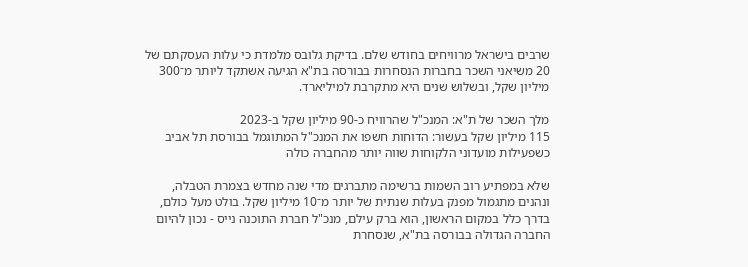שרבים בישראל מרוויחים בחודש שלם. בדיקת גלובס מלמדת כי עלות העסקתם של 20 משיאני השכר בחברות הנסחרות בבורסה בת"א הגיעה אשתקד ליותר מ־300 מיליון שקל, ובשלוש שנים היא מתקרבת למיליארד.

מלך השכר של ת"א: המנכ"ל שהרוויח כ-90 מיליון שקל ב-2023
115 מיליון שקל בעשור: הדוחות חשפו את המנכ"ל המתוגמל בבורסת תל אביב
כשפעילות מועדוני הלקוחות שווה יותר מהחברה כולה

שלא במפתיע רוב השמות ברשימה מתברגים מדי שנה מחדש בצמרת הטבלה, ונהנים מתגמול מפנק בעלות שנתית של יותר מ־10 מיליון שקל. בולט מעל כולם, בדרך כלל במקום הראשון, הוא ברק עילם, מנכ"ל חברת התוכנה נייס - נכון להיום החברה הגדולה בבורסה בת"א, שנסחרת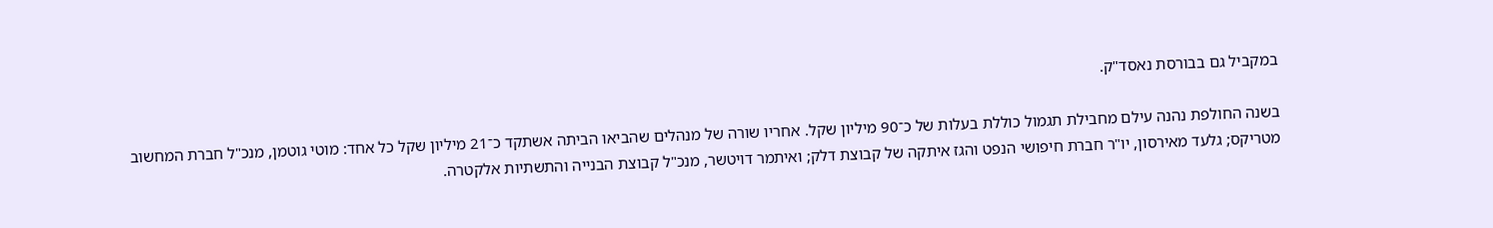במקביל גם בבורסת נאסד"ק.

בשנה החולפת נהנה עילם מחבילת תגמול כוללת בעלות של כ־90 מיליון שקל. אחריו שורה של מנהלים שהביאו הביתה אשתקד כ־21 מיליון שקל כל אחד: מוטי גוטמן, מנכ"ל חברת המחשוב מטריקס; גלעד מאירסון, יו"ר חברת חיפושי הנפט והגז איתקה של קבוצת דלק; ואיתמר דויטשר, מנכ"ל קבוצת הבנייה והתשתיות אלקטרה.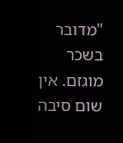"מדובר בשכר מוגזם. אין שום סיבה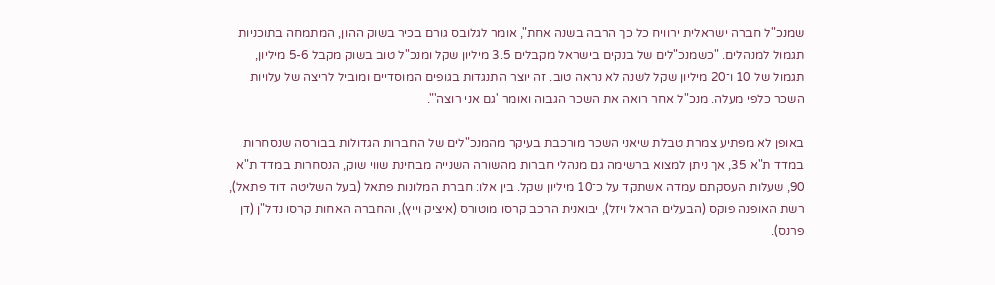שמנכ"ל חברה ישראלית ירוויח כל כך הרבה בשנה אחת", אומר לגלובס גורם בכיר בשוק ההון, המתמחה בתוכניות תגמול למנהלים. "כשמנכ"לים של בנקים בישראל מקבלים 3.5 מיליון שקל ומנכ"ל טוב בשוק מקבל 5-6 מיליון, תגמול של 10 ו־20 מיליון שקל לשנה לא נראה טוב. זה יוצר התנגדות בגופים המוסדיים ומוביל לריצה של עלויות השכר כלפי מעלה. מנכ"ל אחר רואה את השכר הגבוה ואומר 'גם אני רוצה'".

באופן לא מפתיע צמרת טבלת שיאני השכר מורכבת בעיקר מהמנכ"לים של החברות הגדולות בבורסה שנסחרות במדד ת"א 35, אך ניתן למצוא ברשימה גם מנהלי חברות מהשורה השנייה מבחינת שווי שוק, הנסחרות במדד ת"א 90, שעלות העסקתם עמדה אשתקד על כ־10 מיליון שקל. בין אלו: חברת המלונות פתאל (בעל השליטה דוד פתאל), רשת האופנה פוקס (הבעלים הראל ויזל), יבואנית הרכב קרסו מוטורס (איציק וייץ), והחברה האחות קרסו נדל"ן (דן פרנס).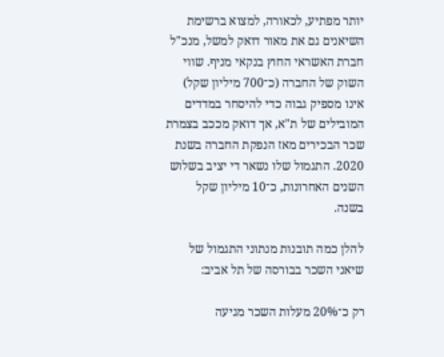יותר מפתיע, לכאורה, למצוא ברשימת השיאנים גם את מאור דואק למשל, מנכ"ל חברת האשראי החוץ בנקאי מניף. שווי השוק של החברה (כ־700 מיליון שקל) אינו מספיק גבוה כדי להיסחר במדדים המובילים של ת"א, אך דואק מככב בצמרת שכר הבכירים מאז הנפקת החברה בשנת 2020. התגמול שלו נשאר די יציב בשלוש השנים האחרונות, כ־10 מיליון שקל בשנה.

להלן כמה תובנות מנתוני התגמול של שיאני השכר בבורסה של תל אביב:

רק כ־20% מעלות השכר מגיעה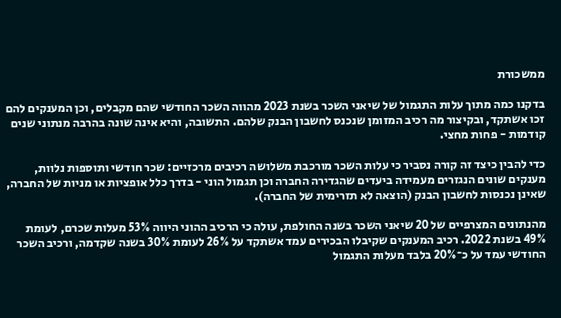ממשכורת

בדקנו כמה מתוך עלות התגמול של שיאני השכר בשנת 2023 מהווה השכר החודשי שהם מקבלים, וכן המענקים להם זכו אשתקד, ובקיצור מה רכיב המזומן שנכנס לחשבון הבנק שלהם. התשובה, והיא אינה שונה בהרבה מנתוני שנים קודמות - פחות מחצי.

כדי להבין כיצד זה קורה נסביר כי עלות השכר מורכבת משלושה רכיבים מרכזיים: שכר חודשי ותוספות נלוות, מענקים שונים הנגזרים מעמידה ביעדים שהגדירה החברה וכן תגמול הוני - בדרך כלל אופציות או מניות של החברה, שאינן נכנסות לחשבון הבנק (הוצאה לא תזרימית של החברה).

מהנתונים המצרפיים של 20 שיאני השכר בשנה החולפת, עולה כי הרכיב ההוני היווה 53% מעלות שכרם, לעומת 49% בשנת 2022. רכיב המענקים שקיבלו הבכירים עמד אשתקד על 26% לעומת 30% בשנה שקדמה, ורכיב השכר החודשי עמד על כ־20% בלבד מעלות התגמול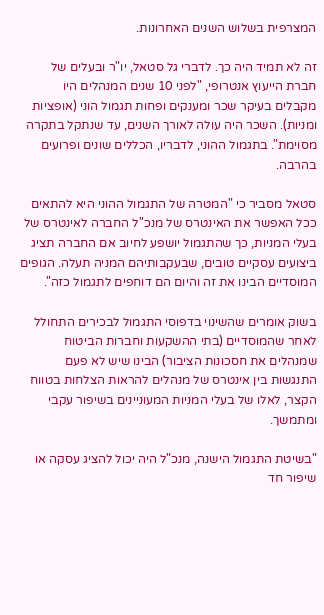המצרפית בשלוש השנים האחרונות.

זה לא תמיד היה כך. לדברי גל סטאל, יו"ר ובעלים של חברת הייעוץ אנטרופי, "לפני 10 שנים המנהלים היו מקבלים בעיקר שכר ומענקים ופחות תגמול הוני (אופציות ומניות). השכר היה עולה לאורך השנים, עד שנתקל בתקרה מסוימת". בתגמול ההוני, לדבריו, הכללים שונים ופרועים בהרבה.

סטאל מסביר כי "המטרה של התגמול ההוני היא להתאים ככל האפשר את האינטרס של מנכ"ל החברה לאינטרס של בעלי המניות, כך שהתגמול יושפע לחיוב אם החברה תציג ביצועים עסקיים טובים, שבעקבותיהם המניה תעלה. הגופים המוסדיים הבינו את זה והיום הם דוחפים לתגמול כזה".

בשוק אומרים שהשינוי בדפוסי התגמול לבכירים התחולל לאחר שהמוסדיים (בתי ההשקעות וחברות הביטוח שמנהלים את חסכונות הציבור) הבינו שיש לא פעם התנגשות בין אינטרס של מנהלים להראות הצלחות בטווח הקצר, לאלו של בעלי המניות המעוניינים בשיפור עקבי ומתמשך.

"בשיטת התגמול הישנה, מנכ"ל היה יכול להציג עסקה או שיפור חד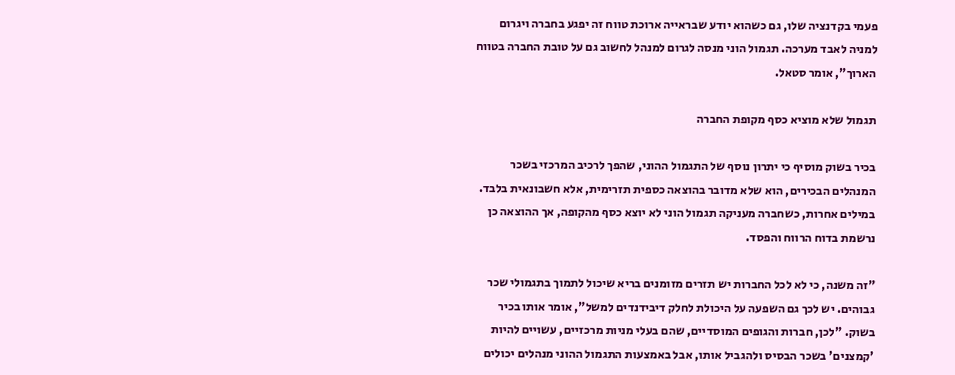פעמי בקדנציה שלו, גם כשהוא יודע שבראייה ארוכת טווח זה יפגע בחברה ויגרום למניה לאבד מערכה. תגמול הוני מנסה לגרום למנהל לחשוב גם על טובת החברה בטווח הארוך", אומר סטאל.

תגמול שלא מוציא כסף מקופת החברה

בכיר בשוק מוסיף כי יתרון נוסף של התגמול ההוני, שהפך לרכיב המרכזי בשכר המנהלים הבכירים, הוא שלא מדובר בהוצאה כספית תזרימית, אלא חשבונאית בלבד. במילים אחרות, כשחברה מעניקה תגמול הוני לא יוצא כסף מהקופה, אך ההוצאה כן נרשמת בדוח הרווח והפסד.

"זה משנה, כי לא לכל החברות יש תזרים מזומנים בריא שיכול לתמוך בתגמולי שכר גבוהים. יש לכך גם השפעה על היכולת לחלק דיבידנדים למשל", אומר אותו בכיר בשוק. "לכן, חברות והגופים המוסדיים, שהם בעלי מניות מרכזיים, עשויים להיות 'קמצנים' בשכר הבסיס ולהגביל אותו, אבל באמצעות התגמול ההוני מנהלים יכולים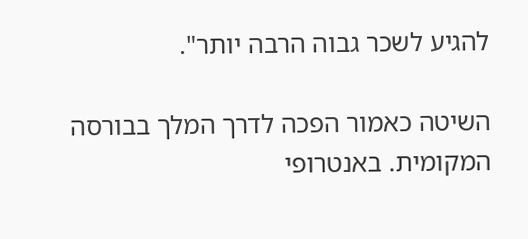להגיע לשכר גבוה הרבה יותר".

השיטה כאמור הפכה לדרך המלך בבורסה המקומית. באנטרופי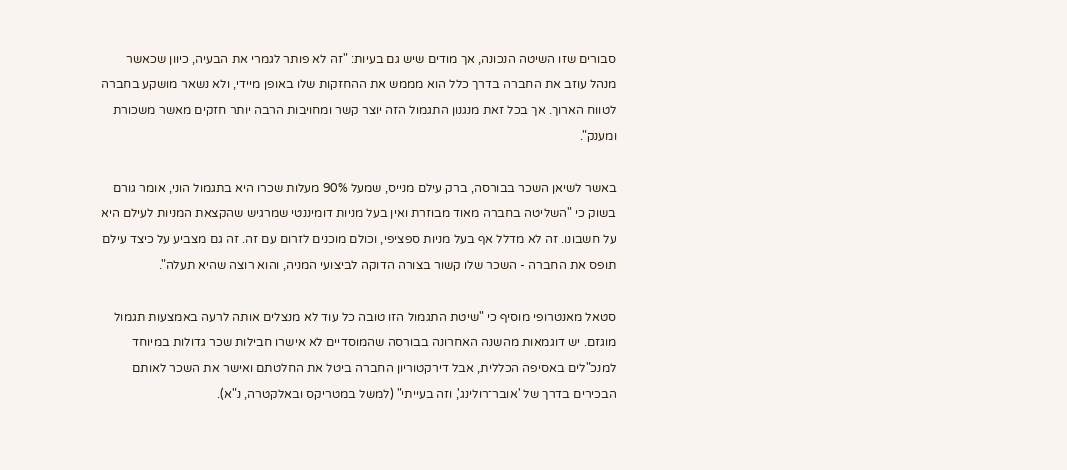סבורים שזו השיטה הנכונה, אך מודים שיש גם בעיות: "זה לא פותר לגמרי את הבעיה, כיוון שכאשר מנהל עוזב את החברה בדרך כלל הוא מממש את ההחזקות שלו באופן מיידי, ולא נשאר מושקע בחברה לטווח הארוך. אך בכל זאת מנגנון התגמול הזה יוצר קשר ומחויבות הרבה יותר חזקים מאשר משכורת ומענק".

באשר לשיאן השכר בבורסה, ברק עילם מנייס, שמעל 90% מעלות שכרו היא בתגמול הוני, אומר גורם בשוק כי "השליטה בחברה מאוד מבוזרת ואין בעל מניות דומיננטי שמרגיש שהקצאת המניות לעילם היא על חשבונו. זה לא מדלל אף בעל מניות ספציפי, וכולם מוכנים לזרום עם זה. זה גם מצביע על כיצד עילם תופס את החברה - השכר שלו קשור בצורה הדוקה לביצועי המניה, והוא רוצה שהיא תעלה".

סטאל מאנטרופי מוסיף כי "שיטת התגמול הזו טובה כל עוד לא מנצלים אותה לרעה באמצעות תגמול מוגזם. יש דוגמאות מהשנה האחרונה בבורסה שהמוסדיים לא אישרו חבילות שכר גדולות במיוחד למנכ"לים באסיפה הכללית, אבל דירקטוריון החברה ביטל את החלטתם ואישר את השכר לאותם הבכירים בדרך של 'אובר־רולינג', וזה בעייתי" (למשל במטריקס ובאלקטרה, נ"א).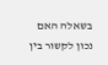בשאלה האם נכון לקשור בין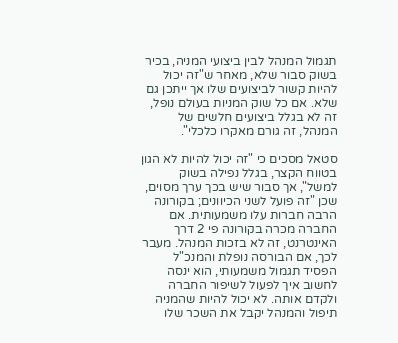תגמול המנהל לבין ביצועי המניה, בכיר בשוק סבור שלא, מאחר ש"זה יכול להיות קשור לביצועים שלו אך ייתכן גם שלא. אם כל שוק המניות בעולם נופל, זה לא בגלל ביצועים חלשים של המנהל, זה גורם מאקרו כלכלי".

סטאל מסכים כי "זה יכול להיות לא הגון בטווח הקצר, בגלל נפילה בשוק למשל", אך סבור שיש בכך ערך מסוים, שכן "זה פועל לשני הכיוונים; בקורונה הרבה חברות עלו משמעותית. אם החברה מכרה בקורונה פי 2 דרך האינטרנט, זה לא בזכות המנהל. מעבר לכך, אם הבורסה נופלת והמנכ"ל הפסיד תגמול משמעותי, הוא ינסה לחשוב איך לפעול לשיפור החברה ולקדם אותה. לא יכול להיות שהמניה תיפול והמנהל יקבל את השכר שלו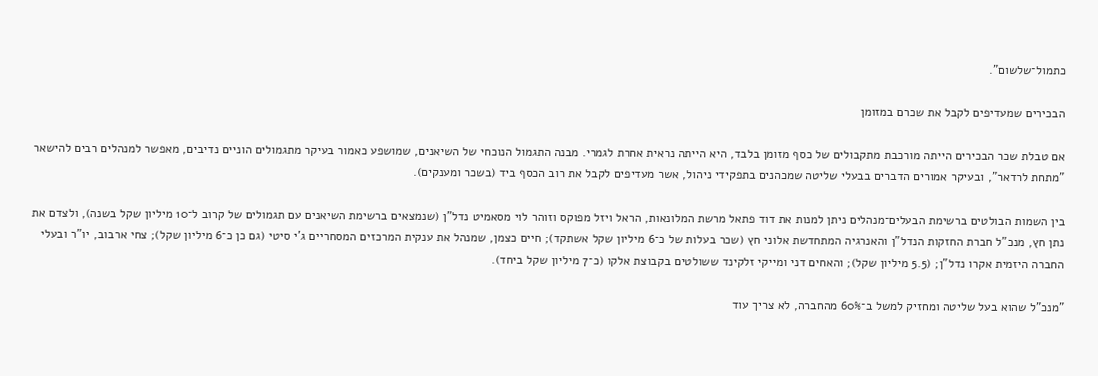כתמול־שלשום".

הבכירים שמעדיפים לקבל את שכרם במזומן

אם טבלת שכר הבכירים הייתה מורכבת מתקבולים של כסף מזומן בלבד, היא הייתה נראית אחרת לגמרי. מבנה התגמול הנוכחי של השיאנים, שמושפע כאמור בעיקר מתגמולים הוניים נדיבים, מאפשר למנהלים רבים להישאר "מתחת לרדאר", ובעיקר אמורים הדברים בבעלי שליטה שמכהנים בתפקידי ניהול, אשר מעדיפים לקבל את רוב הכסף ביד (בשכר ומענקים).

בין השמות הבולטים ברשימת הבעלים־מנהלים ניתן למנות את דוד פתאל מרשת המלונאות, הראל ויזל מפוקס וזוהר לוי מסאמיט נדל"ן (שנמצאים ברשימת השיאנים עם תגמולים של קרוב ל־10 מיליון שקל בשנה), ולצדם את נתן חץ, מנכ"ל חברת החזקות הנדל"ן והאנרגיה המתחדשת אלוני חץ (שכר בעלות של כ־6 מיליון שקל אשתקד); חיים כצמן, שמנהל את ענקית המרכזים המסחריים ג'י סיטי (גם כן כ־6 מיליון שקל); צחי ארבוב, יו"ר ובעלי החברה היזמית אקרו נדל"ן; (5.5 מיליון שקל); והאחים דני ומייקי זלקינד ששולטים בקבוצת אלקו (כ־7 מיליון שקל ביחד).

"מנכ"ל שהוא בעל שליטה ומחזיק למשל ב־60% מהחברה, לא צריך עוד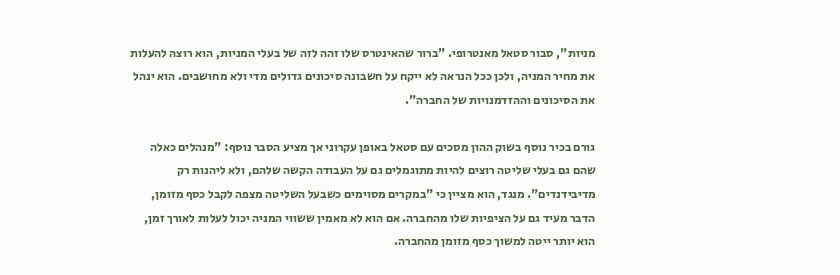מניות", סבור סטאל מאנטרופי. "ברור שהאינטרס שלו זהה לזה של בעלי המניות, הוא רוצה להעלות את מחיר המניה, ולכן ככל הנראה לא ייקח על חשבונה סיכונים גדולים מדי ולא מחושבים. הוא ינהל את הסיכונים וההזדמנויות של החברה".

גורם בכיר נוסף בשוק ההון מסכים עם סטאל באופן עקרוני אך מציע הסבר נוסף: "מנהלים כאלה שהם גם בעלי שליטה רוצים להיות מתוגמלים גם על העבודה הקשה שלהם, ולא ליהנות רק מדיבידנדים". מנגד, הוא מציין כי "במקרים מסוימים כשבעל השליטה מצפה לקבל כסף מזומן, הדבר מעיד גם על הציפיות שלו מהחברה. אם הוא לא מאמין ששווי המניה יכול לעלות לאורך זמן, הוא יותר ייטה למשוך כסף מזומן מהחברה.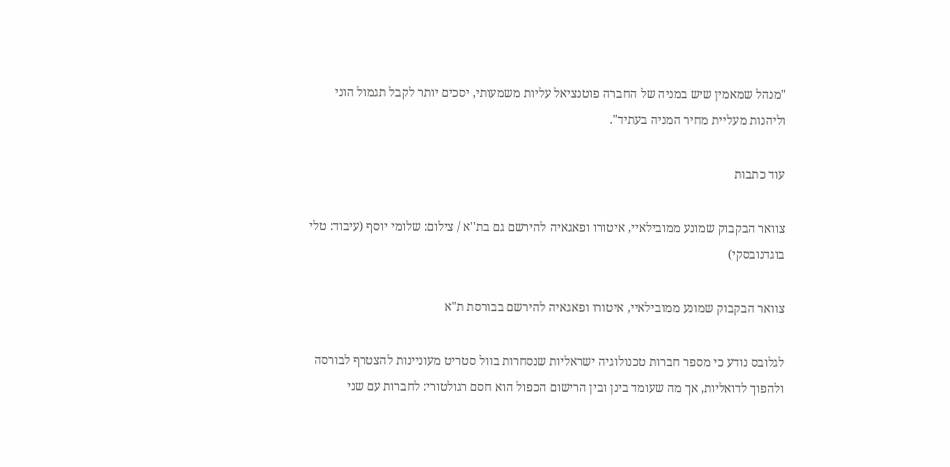"מנהל שמאמין שיש במניה של החברה פוטנציאל עליות משמעותי, יסכים יותר לקבל תגמול הוני וליהנות מעליית מחיר המניה בעתיד".

עוד כתבות

צוואר הבקבוק שמונע ממובילאיי, איטורו ופאגאיה להירשם גם בת''א / צילום: שלומי יוסף (עיבוד: טלי בוגדנובסקי)

צוואר הבקבוק שמונע ממובילאיי, איטורו ופאגאיה להירשם בבורסת ת"א

לגלובס נודע כי מספר חברות טכנולוגיה ישראליות שנסחרות בוול סטריט מעוניינות להצטרף לבורסה ולהפוך לדואליות, אך מה שעומד בינן ובין הרישום הכפול הוא חסם רגולטורי: לחברות עם שני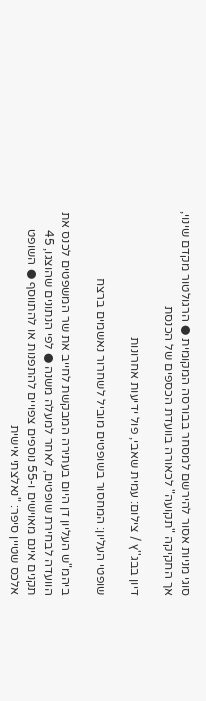סוגי מניות אסור להירשם למסחר בבורסה המקומית ● הרגולטור מקדם שינוי, אך החקיקה "תקועה" לכאורה בוועדת הכספים של הכנסת

דיון בבג''ץ / צילום: עמית שאבי, פול ידיעות אחרונות

שופטי העליון: המחסור בשופטים מוביל לשחרור נאשמים ברצח

ביהמ"ש העליון דן היום בעתירה המבקשת לחייב את שר המשפטים לכנס את הוועדה לבחירת שופטים, לאחר למעלה משנה ● לפי הנתונים שהוצגו, 45 תקנים אינם מאוישים ו-55 נוספים צפויים להתפנות או להתווסף ● השופט אלכס שטיין סיפר: "נאלצתי אישית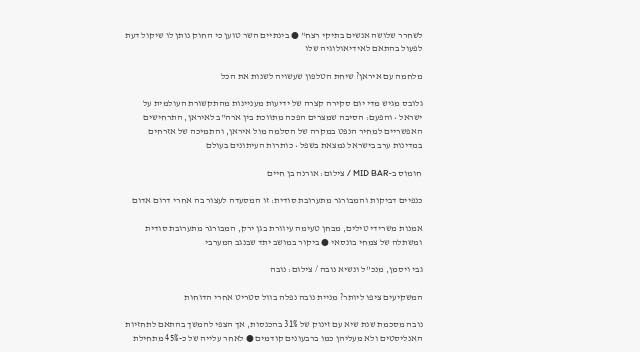לשחרר שלושה אנשים בתיקי רצח" ● בינתיים השר טוען כי החוק נותן לו שיקול דעת לפעול בהתאם לאידיאולוגיה שלו

מלחמה עם איראן? שיחת הטלפון שעשויה לשנות את הכל

גלובס מגיש מדי יום סקירה קצרה של ידיעות מעניינות מהתקשורת העולמית על ישראל • והפעם: הסיבה שמצרים הפכה מתווכת בין ארה"ב לאיראן, התרחישים האפשריים למחיר הנפט במקרה של הסלמה מול איראן, והתמיכה של אזרחים במדינות ערב בישראל נמצאת בשפל • כותרות העיתונים בעולם

חומוס ב–MID BAR / צילום: אורנה בן חיים

כנפיים דביקות והמבורגר מתערובת סודית: זו המסעדה לעצור בה אחרי דרום אדום

אמנות משרידי טילים, מבחן טעימה עיוורת בגן ירק, המבורגר מתערובת סודית ומשתלה של צמחי בונסאי ● ביקור במושב יתד שבנגב המערבי

גבי ויסמן, מנכ''ל ונשיא נובה / צילום: נובה

המשקיעים ציפו ליותר? מניית נובה נפלה בוול סטריט אחרי הדוחות

נובה מסכמת שנת שיא עם זינוק של 31% בהכנסות, אך הצפי להמשך בהתאם לתחזיות האנליסטים ולא מעליהן כמו ברבעונים קודמים ● לאחר עלייה של כ-45% מתחילת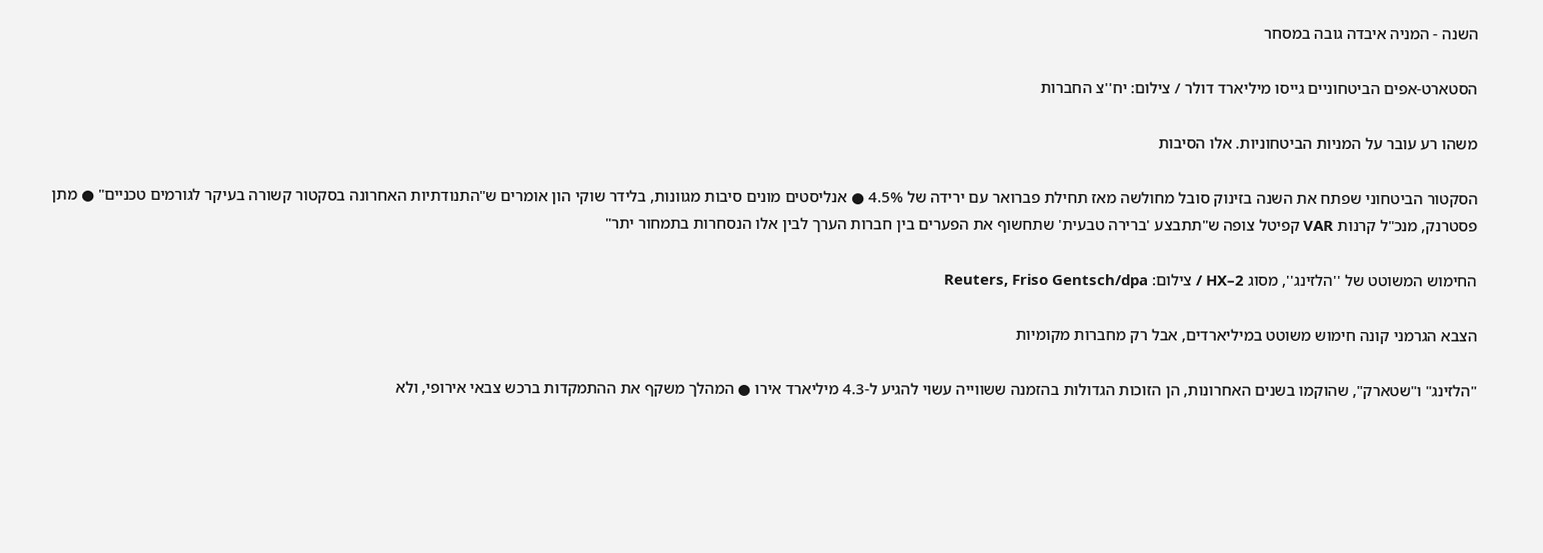השנה - המניה איבדה גובה במסחר

הסטארט-אפים הביטחוניים גייסו מיליארד דולר / צילום: יח''צ החברות

משהו רע עובר על המניות הביטחוניות. אלו הסיבות

הסקטור הביטחוני שפתח את השנה בזינוק סובל מחולשה מאז תחילת פברואר עם ירידה של 4.5% ● אנליסטים מונים סיבות מגוונות, בלידר שוקי הון אומרים ש"התנודתיות האחרונה בסקטור קשורה בעיקר לגורמים טכניים" ● מתן פסטרנק, מנכ"ל קרנות VAR קפיטל צופה ש"תתבצע 'ברירה טבעית' שתחשוף את הפערים בין חברות הערך לבין אלו הנסחרות בתמחור יתר"

החימוש המשוטט של ''הלזינג'', מסוג HX–2 / צילום: Reuters, Friso Gentsch/dpa

הצבא הגרמני קונה חימוש משוטט במיליארדים, אבל רק מחברות מקומיות

"הלזינג" ו"שטארק", שהוקמו בשנים האחרונות, הן הזוכות הגדולות בהזמנה ששווייה עשוי להגיע ל-4.3 מיליארד אירו ● המהלך משקף את ההתמקדות ברכש צבאי אירופי, ולא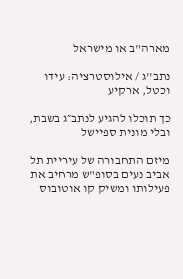מארה"ב או מישראל

נתב''ג / אילוסטרציה: עידו וכטל, ארקיע

כך תוכלו להגיע לנתב״ג בשבת, ובלי מונית ספיישל

מיזם התחבורה של עיריית תל אביב נעים בסופ"ש מרחיב את פעילותו ומשיק קו אוטובוס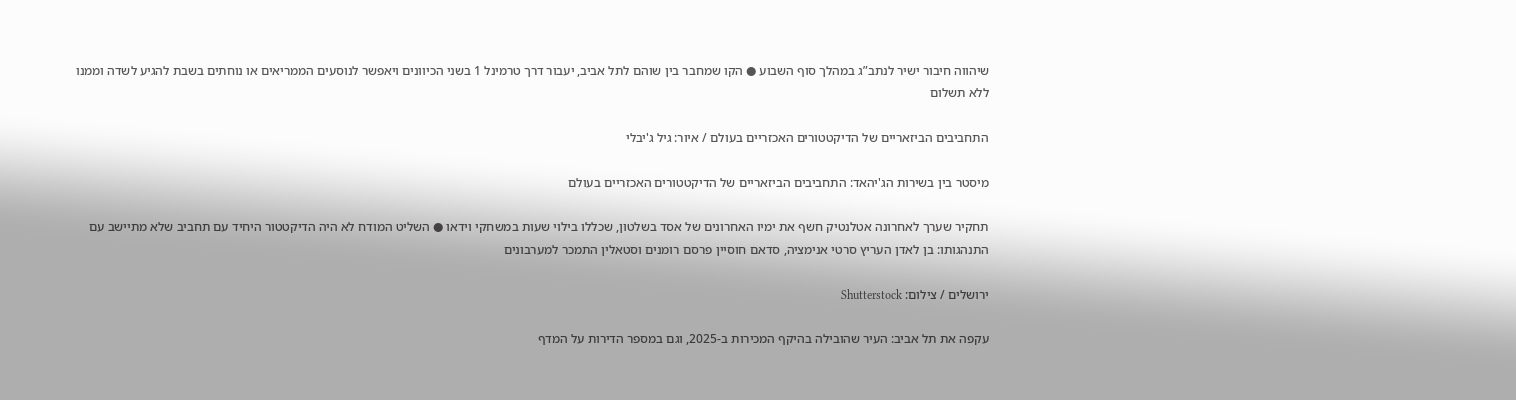שיהווה חיבור ישיר לנתב”ג במהלך סוף השבוע ● הקו שמחבר בין שוהם לתל אביב, יעבור דרך טרמינל 1 בשני הכיוונים ויאפשר לנוסעים הממריאים או נוחתים בשבת להגיע לשדה וממנו ללא תשלום

התחביבים הביזאריים של הדיקטטורים האכזריים בעולם / איור: גיל ג'יבלי

מיסטר בין בשירות הג'יהאד: התחביבים הביזאריים של הדיקטטורים האכזריים בעולם

תחקיר שערך לאחרונה אטלנטיק חשף את ימיו האחרונים של אסד בשלטון, שכללו בילוי שעות במשחקי וידאו ● השליט המודח לא היה הדיקטטור היחיד עם תחביב שלא מתיישב עם התנהגותו: בן לאדן העריץ סרטי אנימציה, סדאם חוסיין פרסם רומנים וסטאלין התמכר למערבונים

ירושלים / צילום: Shutterstock

עקפה את תל אביב: העיר שהובילה בהיקף המכירות ב-2025, וגם במספר הדירות על המדף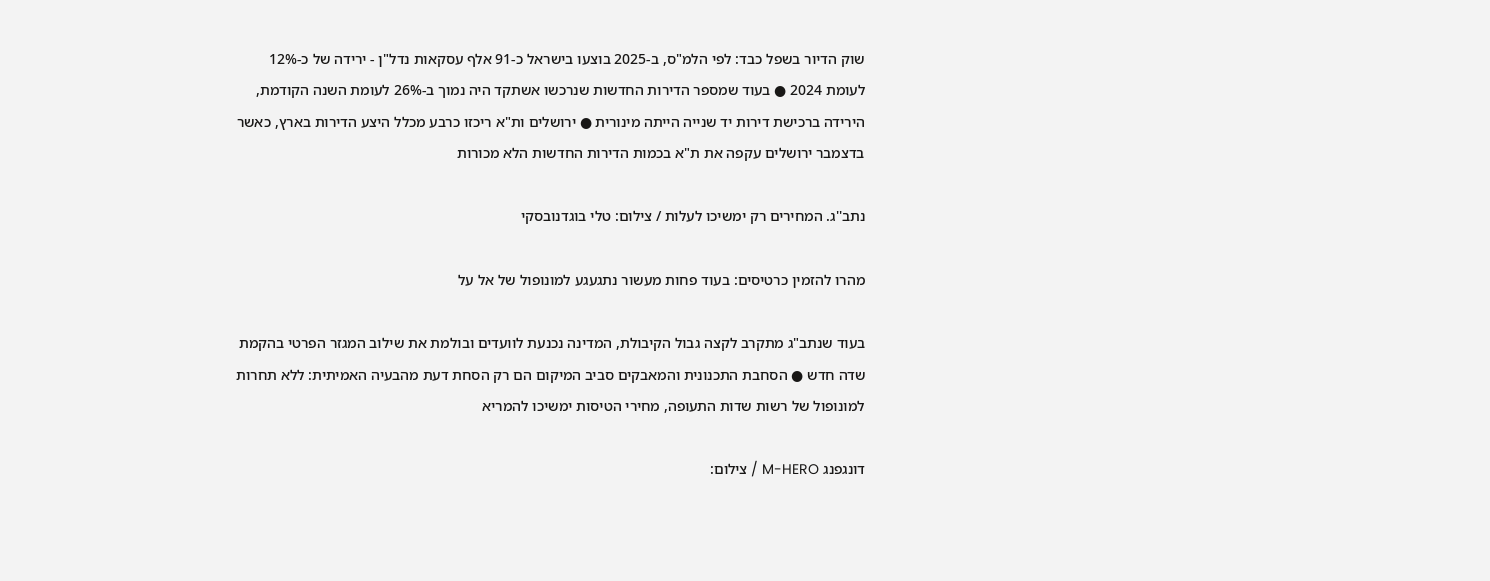שוק הדיור בשפל כבד: לפי הלמ"ס, ב-2025 בוצעו בישראל כ-91 אלף עסקאות נדל"ן - ירידה של כ-12% לעומת 2024 ● בעוד שמספר הדירות החדשות שנרכשו אשתקד היה נמוך ב-26% לעומת השנה הקודמת, הירידה ברכישת דירות יד שנייה הייתה מינורית ● ירושלים ות"א ריכזו כרבע מכלל היצע הדירות בארץ, כאשר בדצמבר ירושלים עקפה את ת"א בכמות הדירות החדשות הלא מכורות

נתב''ג. המחירים רק ימשיכו לעלות / צילום: טלי בוגדנובסקי

מהרו להזמין כרטיסים: בעוד פחות מעשור נתגעגע למונופול של אל על

בעוד שנתב"ג מתקרב לקצה גבול הקיבולת, המדינה נכנעת לוועדים ובולמת את שילוב המגזר הפרטי בהקמת שדה חדש ● הסחבת התכנונית והמאבקים סביב המיקום הם רק הסחת דעת מהבעיה האמיתית: ללא תחרות למונופול של רשות שדות התעופה, מחירי הטיסות ימשיכו להמריא

דונגפנג M-HERO / צילום: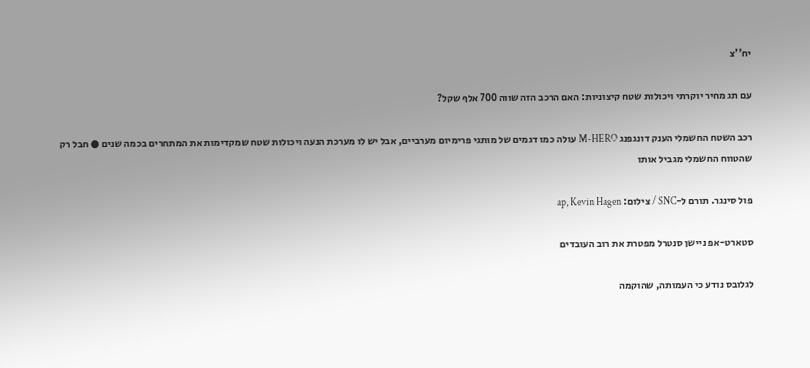יח''צ

עם תג מחיר יוקרתי ויכולות שטח קיצוניות: האם הרכב הזה שווה 700 אלף שקל?

רכב השטח החשמלי הענק דונגפנג M-HERO עולה כמו דגמים של מותגי פרימיום מערביים, אבל יש לו מערכת הנעה ויכולות שטח שמקדימות את המתחרים בכמה שנים ● חבל רק שהטווח החשמלי מגביל אותו

פול סינגר. תורם ל-SNC / צילום: ap, Kevin Hagen

סטארט-אפ ניישן סנטרל מפטרת את רוב העובדים

לגלובס נודע כי העמותה, שהוקמה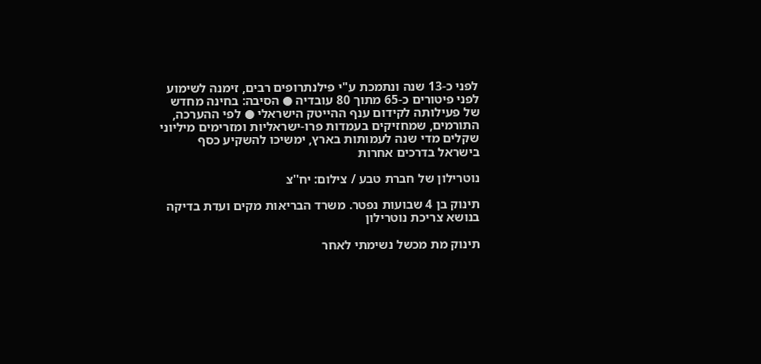לפני כ-13 שנה ונתמכת ע"י פילנתרופים רבים, זימנה לשימוע לפני פיטורים כ-65 מתוך 80 עובדיה ● הסיבה: בחינה מחדש של פעילותה לקידום ענף ההייטק הישראלי ● לפי ההערכה, התורמים, שמחזיקים בעמדות פרו-ישראליות ומזרימים מיליוני שקלים מדי שנה לעמותות בארץ, ימשיכו להשקיע כסף בישראל בדרכים אחרות

נוטרילון של חברת טבע / צילום: יח''צ

תינוק בן 4 שבועות נפטר. משרד הבריאות מקים ועדת בדיקה בנושא צריכת נוטרילון

תינוק מת מכשל נשימתי לאחר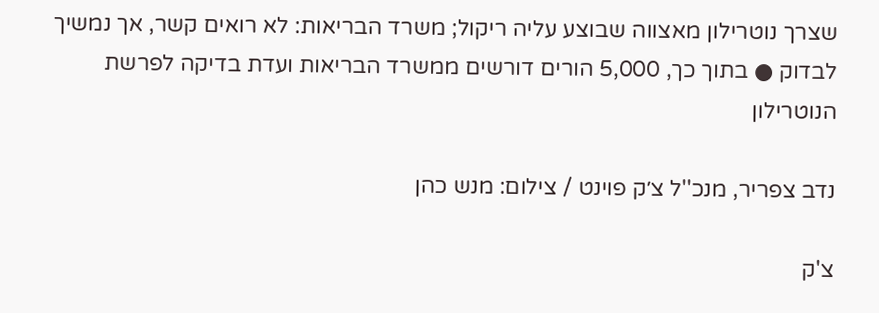שצרך נוטרילון מאצווה שבוצע עליה ריקול; משרד הבריאות: לא רואים קשר, אך נמשיך לבדוק ● בתוך כך, 5,000 הורים דורשים ממשרד הבריאות ועדת בדיקה לפרשת הנוטרילון

נדב צפריר, מנכ''ל צ׳ק פוינט / צילום: מנש כהן

צ'ק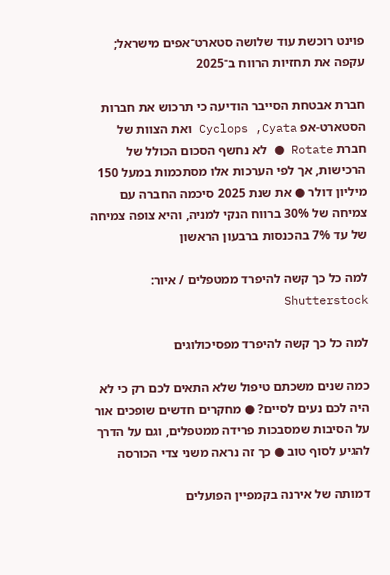פוינט רוכשת עוד שלושה סטארט־אפים מישראל; עקפה את תחזיות הרווח ב־2025

חברת אבטחת הסייבר הודיעה כי תרכוש את חברות הסטארט-אפ Cyclops ,Cyata ואת הצוות של חברת Rotate ● לא נחשף הסכום הכולל של הרכישות, אך לפי הערכות אלו מסתכמות במעל 150 מיליון דולר ● את שנת 2025 סיכמה החברה עם צמיחה של 30% ברווח הנקי למניה, והיא צופה צמיחה של עד 7% בהכנסות ברבעון הראשון

למה כל כך קשה להיפרד ממטפלים / איור: Shutterstock

למה כל כך קשה להיפרד מפסיכולוגים

כמה שנים משכתם טיפול שלא התאים לכם רק כי לא היה לכם נעים לסיים? ● מחקרים חדשים שופכים אור על הסיבות שמסבכות פרידה ממטפלים, וגם על הדרך להגיע לסוף טוב ● כך זה נראה משני צדי הכורסה

דמותה של אירנה בקמפיין הפועלים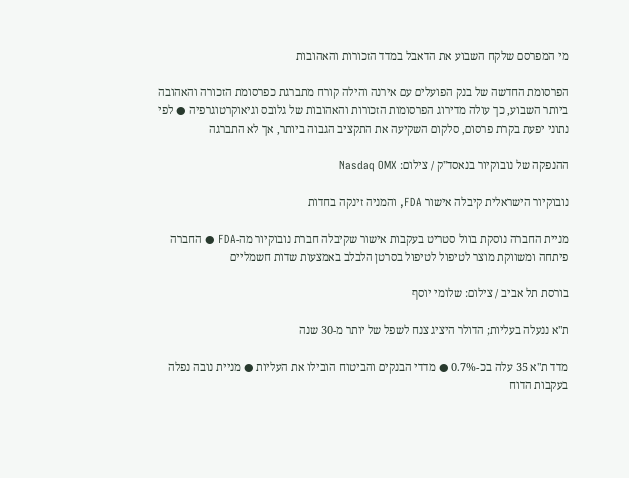מי המפרסם שלקח השבוע את הדאבל במדד הזכורות והאהובות

הפרסומת החדשה של בנק הפועלים עם אירנה והילה קורח מתברגת כפרסומת הזכורה והאהובה ביותר השבוע, כך עולה מדירוג הפרסומות הזכורות והאהובות של גלובס וגיאוקרטוגרפיה ● לפי נתוני יפעת בקרת פרסום, סלקום השקיעה את התקציב הגבוה ביותר, אך לא התברגה

ההנפקה של נובוקיור בנאסד''ק / צילום: Nasdaq OMX

נובוקיור הישראלית קיבלה אישור FDA, והמניה זינקה בחדות

מניית החברה נוסקת בוול סטריט בעקבות אישור שקיבלה חברת נובוקיור מה-FDA ● החברה פיתחה ומשווקת מוצר לטיפול לטיפול בסרטן הלבלב באמצעות שדות חשמליים

בורסת תל אביב / צילום: שלומי יוסף

ת"א ננעלה בעליות; הדולר היציג צנח לשפל של יותר מ-30 שנה

מדד ת"א 35 עלה בכ-0.7% ● מדדי הבנקים והביטוח הובילו את העליות ● מניית נובה נפלה בעקבות הדוח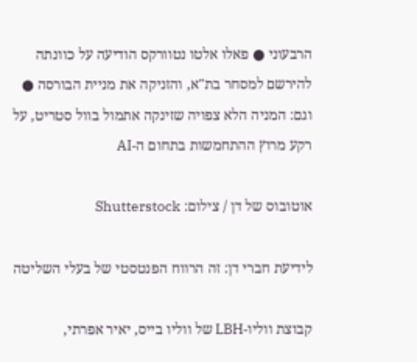הרבעוני ● פאלו אלטו נטוורקס הודיעה על כוונתה להירשם למסחר בת"א, והזניקה את מניית הבורסה ● וגם: המניה הלא צפויה שזינקה אתמול בוול סטריט, על רקע מרוץ ההתחמשות בתחום ה-AI

אוטובוס של דן / צילום: Shutterstock

לידיעת חברי דן: זה הרווח הפנטסטי של בעלי השליטה

קבוצת ווליו-LBH של ווליו בייס, יאיר אפרתי,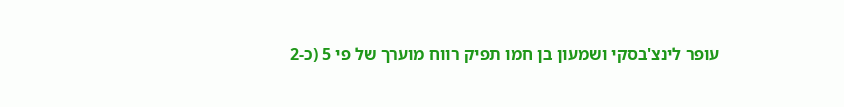עופר לינצ'בסקי ושמעון בן חמו תפיק רווח מוערך של פי 5 (כ-2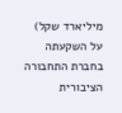מיליארד שקל) על השקעתה בחברת התחבורה הציבורית